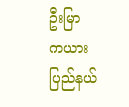ဦးမြာ
ကယားပြည်နယ်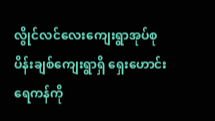လွိုင်လင်လေးကျေးရွာအုပ်စု ပိန်းချစ်ကျေးရွာရှိ ရှေးဟောင်းရေကန်ကို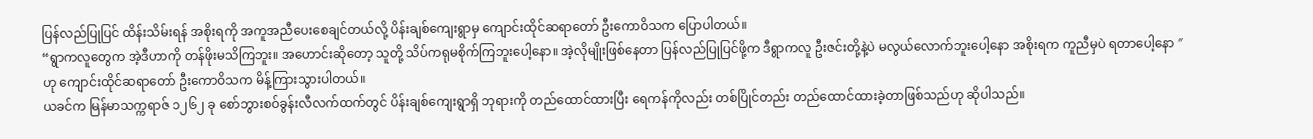ပြန်လည်ပြုပြင် ထိန်းသိမ်းရန် အစိုးရကို အကူအညီပေးစေချင်တယ်လို့ ပိန်းချစ်ကျေးရွာမှ ကျောင်းထိုင်ဆရာတော် ဦးကောဝိသက ပြောပါတယ်။
“ရွာကလူတွေက အဲ့ဒီဟာကို တန်ဖိုးမသိကြဘူး။ အဟောင်းဆိုတော့ သူတို့ သိပ်ကရုမစိုက်ကြဘူးပေါ့နော။ အဲ့လိုမျိုးဖြစ်နေတာ ပြန်လည်ပြုပြင်ဖို့က ဒီရွာကလူ ဦးဇင်းတို့နဲ့ပဲ မလွယ်လောက်ဘူးပေါ့နော အစိုးရက ကူညီမှပဲ ရတာပေါ့နော ″ ဟု ကျောင်းထိုင်ဆရာတော် ဦးကောဝိသက မိန့်ကြားသွားပါတယ်။
ယခင်က မြန်မာသက္ကရာဇ် ၁၂၆၂ ခု စော်ဘွားစဝ်ခွန်းလီလက်ထက်တွင် ပိန်းချစ်ကျေးရွာရှိ ဘုရားကို တည်ထောင်ထားပြီး ရေကန်ကိုလည်း တစ်ပြိုင်တည်း တည်ထောင်ထားခဲ့တာဖြစ်သည်ဟု ဆိုပါသည်။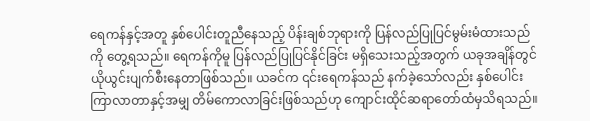ရေကန်နှင့်အတူ နှစ်ပေါင်းတူညီနေသည့် ပိန်းချစ်ဘုရားကို ပြန်လည်ပြုပြင်မွမ်းမံထားသည်ကို တွေ့ရသည်။ ရေကန်ကိုမူ ပြန်လည်ပြုပြင်နိုင်ခြင်း မရှိသေးသည့်အတွက် ယခုအချိန်တွင် ယိုယွင်းပျက်စီးနေတာဖြစ်သည်။ ယခင်က ၎င်းရေကန်သည် နက်ခဲ့သော်လည်း နှစ်ပေါင်းကြာလာတာနှင့်အမျှ တိမ်ကောလာခြင်းဖြစ်သည်ဟု ကျောင်းထိုင်ဆရာတော်ထံမှသိရသည်။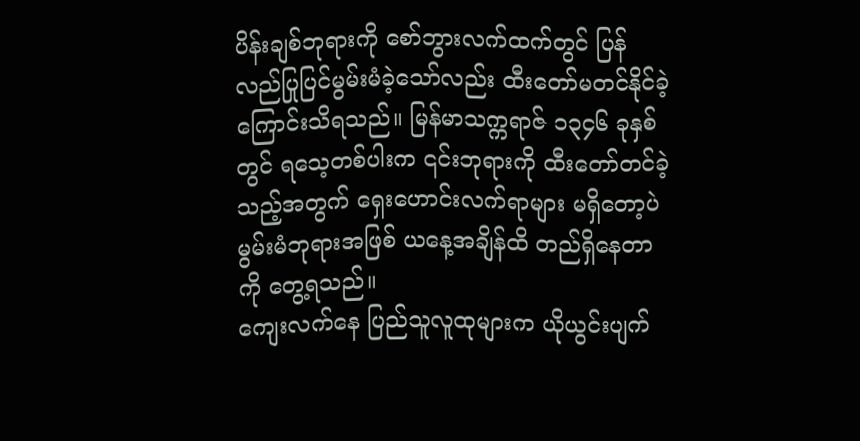ပိန်းချစ်ဘုရားကို စော်ဘွားလက်ထက်တွင် ပြန်လည်ပြုပြင်မွမ်းမံခဲ့သော်လည်း ထီးတော်မတင်နိုင်ခဲ့ကြောင်းသိရသည်။ မြန်မာသက္ကရာဇ် ၁၃၄၆ ခုနှစ်တွင် ရသေ့တစ်ပါးက ၎င်းဘုရားကို ထီးတော်တင်ခဲ့သည့်အတွက် ရှေးဟောင်းလက်ရာများ မရှိတော့ပဲ မွမ်းမံဘုရားအဖြစ် ယနေ့အချိန်ထိ တည်ရှိနေတာကို တွေ့ရသည်။
ကျေးလက်နေ ပြည်သူလူထုများက ယိုယွင်းပျက်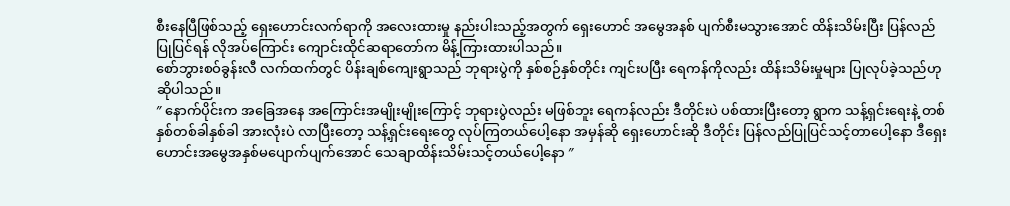စီးနေပြီဖြစ်သည့် ရှေးဟောင်းလက်ရာကို အလေးထားမှု နည်းပါးသည့်အတွက် ရှေးဟောင် အမွေအနစ် ပျက်စီးမသွားအောင် ထိန်းသိမ်းပြီး ပြန်လည်ပြုပြင်ရန် လိုအပ်ကြောင်း ကျောင်းထိုင်ဆရာတော်က မိန့်ကြားထားပါသည်။
စော်ဘွားစဝ်ခွန်းလီ လက်ထက်တွင် ပိန်းချစ်ကျေးရွာသည် ဘုရားပွဲကို နှစ်စဉ်နှစ်တိုင်း ကျင်းပပြီး ရေကန်ကိုလည်း ထိန်းသိမ်းမှုများ ပြုလုပ်ခဲ့သည်ဟုဆိုပါသည်။
″ နောက်ပိုင်းက အခြေအနေ အကြောင်းအမျိုးမျိုးကြောင့် ဘုရားပွဲလည်း မဖြစ်ဘူး ရေကန်လည်း ဒီတိုင်းပဲ ပစ်ထားပြီးတော့ ရွာက သန့်ရှင်းရေးနဲ့ တစ်နှစ်တစ်ခါနှစ်ခါ အားလုံးပဲ လာပြီးတော့ သန့်ရှင်းရေးတွေ လုပ်ကြတယ်ပေါ့နော အမှန်ဆို ရှေးဟောင်းဆို ဒီတိုင်း ပြန်လည်ပြုပြင်သင့်တာပေါ့နော ဒီရှေးဟောင်းအမွေအနှစ်မပျောက်ပျက်အောင် သေချာထိန်းသိမ်းသင့်တယ်ပေါ့နော ″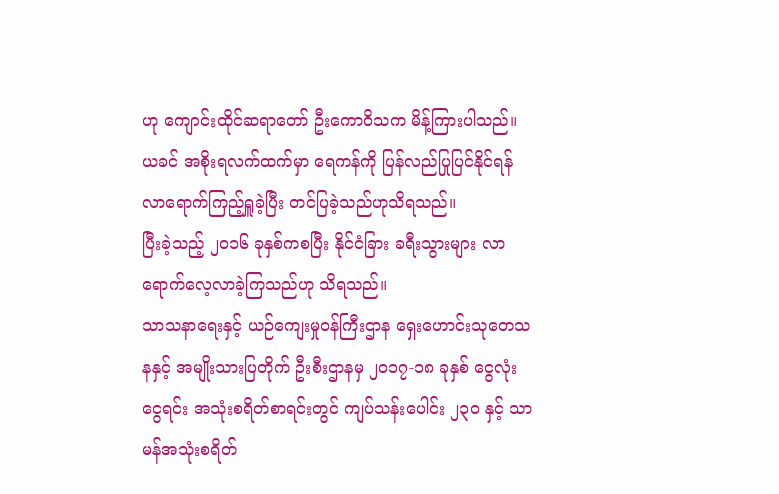ဟု ကျောင်းထိုင်ဆရာတော် ဦးကောဝိသက မိန့်ကြားပါသည်။
ယခင် အစိုးရလက်ထက်မှာ ရေကန်ကို ပြန်လည်ပြုပြင်နိုင်ရန် လာရောက်ကြည့်ရှူခဲ့ပြီး တင်ပြခဲ့သည်ဟုသိရသည်။
ပြီးခဲ့သည့် ၂၀၁၆ ခုနှစ်ကစပြီး နိုင်ငံခြား ခရီးသွားများ လာရောက်လေ့လာခဲ့ကြသည်ဟု သိရသည်။
သာသနာရေးနှင့် ယဉ်ကျေးမှုဝန်ကြီးဌာန ရှေးဟောင်းသုတေသနနှင့် အမျိုးသားပြတိုက် ဦးစီးဌာနမှ ၂၀၁၇-၁၈ ခုနှစ် ငွေလုံးငွေရင်း အသုံးစရိတ်စာရင်းတွင် ကျပ်သန်းပေါင်း ၂၃ဝ နှင့် သာမန်အသုံးစရိတ်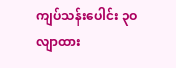ကျပ်သန်းပေါင်း ၃ဝ လျာထား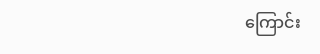ကြောင်း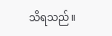သိရသည်။